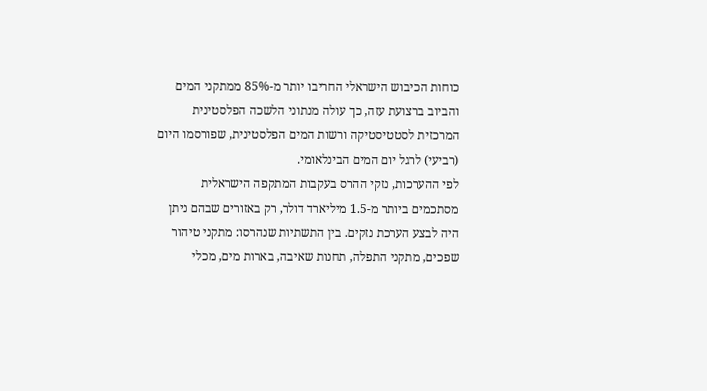כוחות הכיבוש הישראלי החריבו יותר מ-85% ממתקני המים והביוב ברצועת עזה, כך עולה מנתוני הלשכה הפלסטינית המרכזית לסטטיסטיקה ורשות המים הפלסטינית, שפורסמו היום (רביעי) לרגל יום המים הבינלאומי.
לפי ההערכות, נזקי ההרס בעקבות המתקפה הישראלית מסתכמים ביותר מ-1.5 מיליארד דולר, רק באזורים שבהם ניתן היה לבצע הערכת נזקים. בין התשתיות שנהרסו: מתקני טיהור שפכים, מתקני התפלה, תחנות שאיבה, בארות מים, מכלי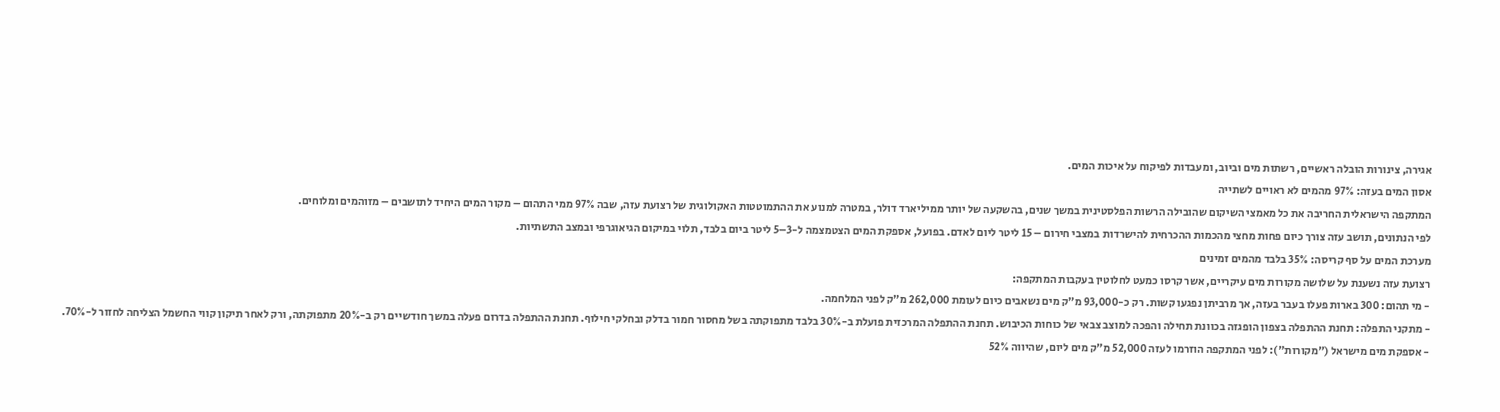אגירה, צינורות הובלה ראשיים, רשתות מים וביוב, ומעבדות לפיקוח על איכות המים.
אסון המים בעזה: 97% מהמים לא ראויים לשתייה
המתקפה הישראלית החריבה את כל מאמצי השיקום שהובילה הרשות הפלסטינית במשך שנים, בהשקעה של יותר ממיליארד דולר, במטרה למנוע את ההתמוטטות האקולוגית של רצועת עזה, שבה 97% ממי התהום – מקור המים היחיד לתושבים – מזוהמים ומלוחים.
לפי הנתונים, תושב עזה צורך כיום פחות מחצי מהכמות ההכרחית להישרדות במצבי חירום – 15 ליטר ליום לאדם. בפועל, אספקת המים הצטמצמה ל-3–5 ליטר ביום בלבד, תלוי במיקום הגיאוגרפי ובמצב התשתיות.
מערכת המים על סף קריסה: 35% בלבד מהמים זמינים
רצועת עזה נשענת על שלושה מקורות מים עיקריים, אשר קרסו כמעט לחלוטין בעקבות המתקפה:
- מי תהום: 300 בארות פעלו בעבר בעזה, אך מרביתן נפגעו קשות. רק כ-93,000 מ"ק מים נשאבים כיום לעומת 262,000 מ"ק לפני המלחמה.
- מתקני התפלה: תחנת ההתפלה בצפון הופגזה בכוונת תחילה והפכה למוצב צבאי של כוחות הכיבוש. תחנת ההתפלה המרכזית פועלת ב-30% בלבד מתפוקתה בשל מחסור חמור בדלק ובחלקי חילוף. תחנת ההתפלה בדרום פעלה במשך חודשיים רק ב-20% מתפוקתה, ורק לאחר תיקון קווי החשמל הצליחה לחזור ל-70%.
- אספקת מים מישראל ("מקורות"): לפני המתקפה הוזרמו לעזה 52,000 מ"ק מים ליום, שהיווה 52%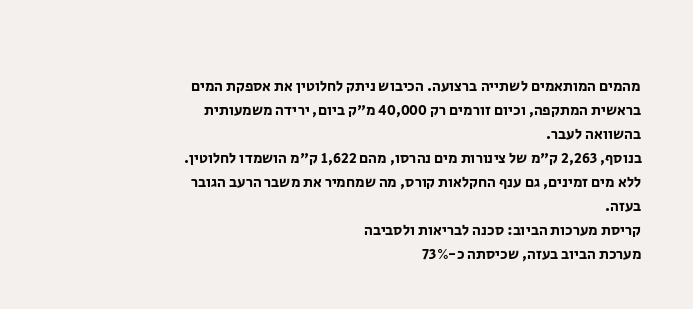מהמים המותאמים לשתייה ברצועה. הכיבוש ניתק לחלוטין את אספקת המים בראשית המתקפה, וכיום זורמים רק 40,000 מ"ק ביום, ירידה משמעותית בהשוואה לעבר.
בנוסף, 2,263 ק"מ של צינורות מים נהרסו, מהם 1,622 ק"מ הושמדו לחלוטין. ללא מים זמינים, גם ענף החקלאות קורס, מה שמחמיר את משבר הרעב הגובר בעזה.
קריסת מערכות הביוב: סכנה לבריאות ולסביבה
מערכת הביוב בעזה, שכיסתה כ-73%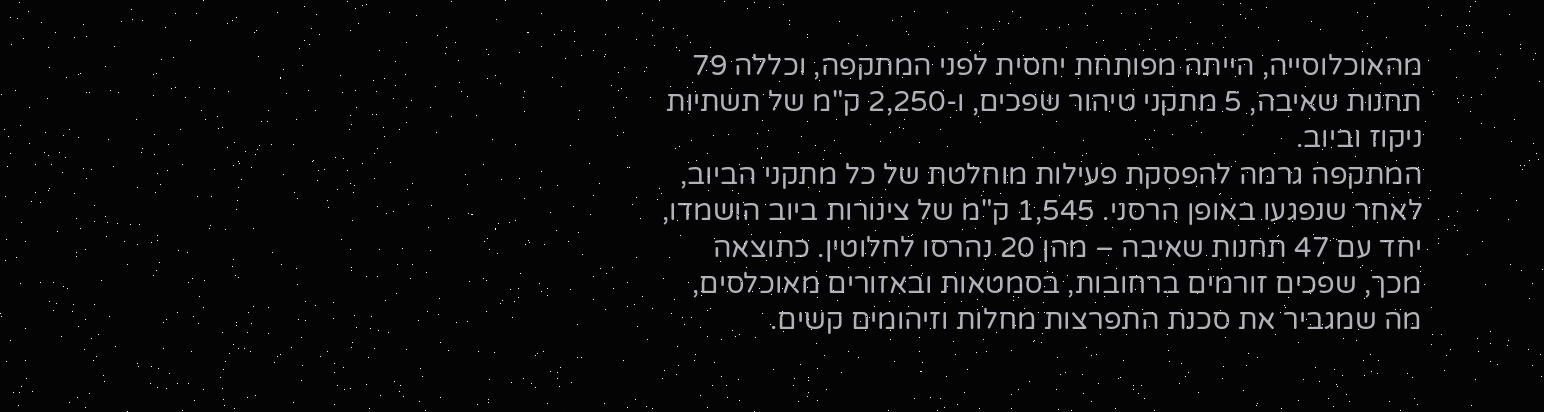מהאוכלוסייה, הייתה מפותחת יחסית לפני המתקפה, וכללה 79 תחנות שאיבה, 5 מתקני טיהור שפכים, ו-2,250 ק"מ של תשתיות ניקוז וביוב.
המתקפה גרמה להפסקת פעילות מוחלטת של כל מתקני הביוב, לאחר שנפגעו באופן הרסני. 1,545 ק"מ של צינורות ביוב הושמדו, יחד עם 47 תחנות שאיבה – מהן 20 נהרסו לחלוטין. כתוצאה מכך, שפכים זורמים ברחובות, בסמטאות ובאזורים מאוכלסים, מה שמגביר את סכנת התפרצות מחלות וזיהומים קשים.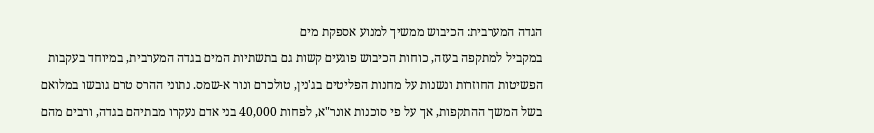הגדה המערבית: הכיבוש ממשיך למנוע אספקת מים
במקביל למתקפה בעזה, כוחות הכיבוש פוגעים קשות גם בתשתיות המים בגדה המערבית, במיוחד בעקבות הפשיטות החוזרות ונשנות על מחנות הפליטים בג'נין, טולכרם ונור א-שמס. נתוני ההרס טרם גובשו במלואם בשל המשך ההתקפות, אך על פי סוכנות אונר"א, לפחות 40,000 בני אדם נעקרו מבתיהם בגדה, ורבים מהם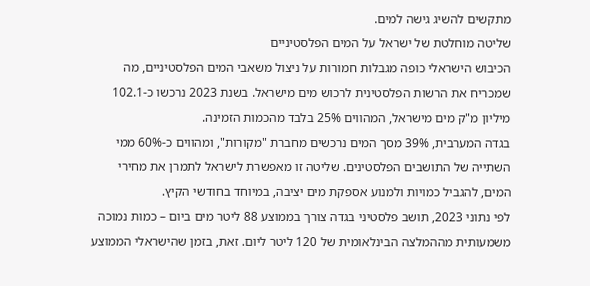מתקשים להשיג גישה למים.
שליטה מוחלטת של ישראל על המים הפלסטיניים
הכיבוש הישראלי כופה מגבלות חמורות על ניצול משאבי המים הפלסטיניים, מה שמכריח את הרשות הפלסטינית לרכוש מים מישראל. בשנת 2023 נרכשו כ-102.1 מיליון מ"ק מים מישראל, המהווים 25% בלבד מהכמות הזמינה.
בגדה המערבית, 39% מסך המים נרכשים מחברת "מקורות", ומהווים כ-60% ממי השתייה של התושבים הפלסטינים. שליטה זו מאפשרת לישראל לתמרן את מחירי המים, להגביל כמויות ולמנוע אספקת מים יציבה, במיוחד בחודשי הקיץ.
לפי נתוני 2023, תושב פלסטיני בגדה צורך בממוצע 88 ליטר מים ביום – כמות נמוכה משמעותית מההמלצה הבינלאומית של 120 ליטר ליום. זאת, בזמן שהישראלי הממוצע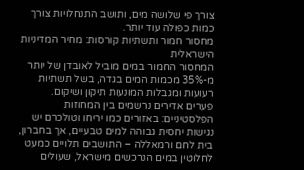צורך פי שלושה מים, ותושב התנחלויות צורך כמות כפולה עוד יותר.
מחסור חמור ותשתיות קורסות: מחיר המדיניות הישראלית
המחסור החמור במים מוביל לאובדן של יותר מ-35% מכמות המים בגדה, בשל תשתיות רעועות ומגבלות המונעות תיקון ושיקום.
פערים אדירים נרשמים בין המחוזות הפלסטיניים: באזורים כמו יריחו וטולכרם יש נגישות יחסית גבוהה למים טבעיים, אך בחברון, בית לחם ורמאללה – התושבים תלויים כמעט לחלוטין במים הנרכשים מישראל, שעולים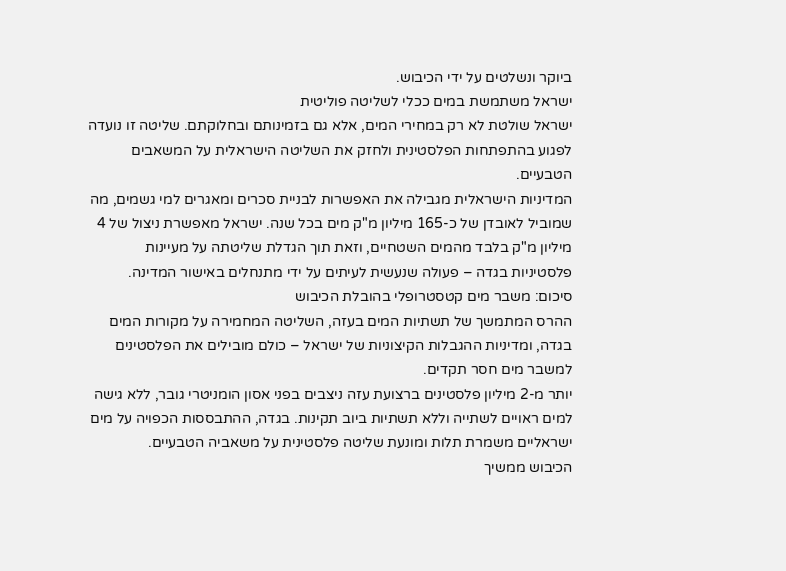ביוקר ונשלטים על ידי הכיבוש.
ישראל משתמשת במים ככלי לשליטה פוליטית
ישראל שולטת לא רק במחירי המים, אלא גם בזמינותם ובחלוקתם. שליטה זו נועדה לפגוע בהתפתחות הפלסטינית ולחזק את השליטה הישראלית על המשאבים הטבעיים.
המדיניות הישראלית מגבילה את האפשרות לבניית סכרים ומאגרים למי גשמים, מה שמוביל לאובדן של כ-165 מיליון מ"ק מים בכל שנה. ישראל מאפשרת ניצול של 4 מיליון מ"ק בלבד מהמים השטחיים, וזאת תוך הגדלת שליטתה על מעיינות פלסטיניות בגדה – פעולה שנעשית לעיתים על ידי מתנחלים באישור המדינה.
סיכום: משבר מים קטסטרופלי בהובלת הכיבוש
ההרס המתמשך של תשתיות המים בעזה, השליטה המחמירה על מקורות המים בגדה, ומדיניות ההגבלות הקיצוניות של ישראל – כולם מובילים את הפלסטינים למשבר מים חסר תקדים.
יותר מ-2 מיליון פלסטינים ברצועת עזה ניצבים בפני אסון הומניטרי גובר, ללא גישה למים ראויים לשתייה וללא תשתיות ביוב תקינות. בגדה, ההתבססות הכפויה על מים ישראליים משמרת תלות ומונעת שליטה פלסטינית על משאביה הטבעיים.
הכיבוש ממשיך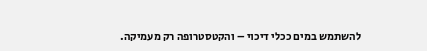להשתמש במים ככלי דיכוי – והקטסטרופה רק מעמיקה.